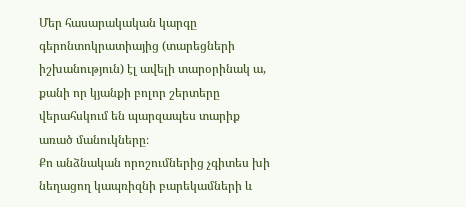Մեր հասարակական կարգը գերոնտոկրատիայից (տարեցների իշխանություն) էլ ավելի տարօրինակ ա, քանի որ կյանքի բոլոր շերտերը վերահսկում են պարզապես տարիք առած մանուկները։
Քո անձնական որոշումներից չգիտես խի նեղացող կապռիզնի բարեկամների և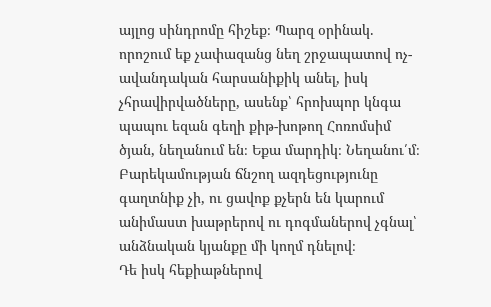այլոց սինդրոմը հիշեք։ Պարզ օրինակ. որոշում եք չափազանց նեղ շրջապատով ոչ-ավանդական հարսանիքիկ անել, իսկ չհրավիրվածները, ասենք՝ հրոխպոր կնգա պապու եզան գեղի քիթ-խոթող Հոռոմսիմ ծյան, նեղանում են։ Եքա մարդիկ։ Նեղանու՛մ։ Բարեկամության ճնշող ազդեցությունը գաղտնիք չի, ու ցավոք քչերն են կարում անիմաստ խաթրերով ու դոգմաներով չգնալ՝ անձնական կյանքը մի կողմ դնելով։
Դե իսկ հեքիաթներով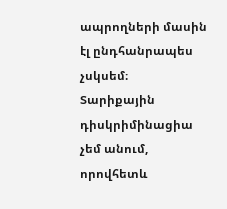ապրողների մասին էլ ընդհանրապես չսկսեմ։
Տարիքային դիսկրիմինացիա չեմ անում, որովհետև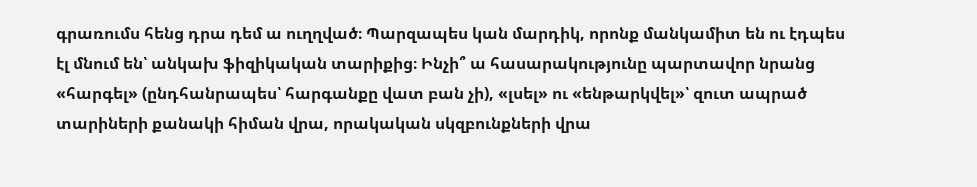գրառումս հենց դրա դեմ ա ուղղված։ Պարզապես կան մարդիկ, որոնք մանկամիտ են ու էդպես էլ մնում են՝ անկախ ֆիզիկական տարիքից։ Ինչի՞ ա հասարակությունը պարտավոր նրանց «հարգել» (ընդհանրապես՝ հարգանքը վատ բան չի), «լսել» ու «ենթարկվել»՝ զուտ ապրած տարիների քանակի հիման վրա, որակական սկզբունքների վրա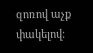զոռով աչք փակելով։